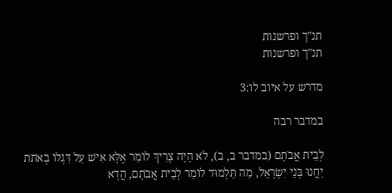תנ"ך ופרשנות
תנ"ך ופרשנות

מדרש על איוב לו:3

במדבר רבה

לְבֵית אֲבֹתָם (במדבר ב, ב), לֹא הָיָה צָרִיךְ לוֹמַר אֶלָּא אִישׁ עַל דִּגְלוֹ בְאֹתֹת יַחֲנוּ בְּנֵי יִשְׂרָאֵל, מַה תַּלְמוּד לוֹמַר לְבֵית אֲבֹתָם, הֲדָא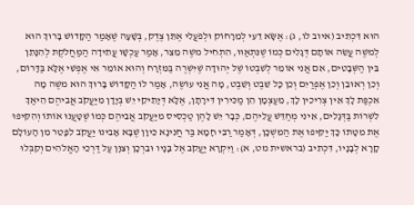הוּא דִּכְתִיב (איוב לו, ג): אֶשָֹּׂא דֵעִי לְמֵרָחוֹק וּלְפֹעֲלִי אֶתֵּן צֶדֶק, בְּשָׁעָה שֶׁאָמַר הַקָּדוֹשׁ בָּרוּךְ הוּא לְמשֶׁה עֲשֵׂה אוֹתָם דְּגָלִים כְּמוֹ שֶׁנִּתְאַוּוּ, הִתְחִיל משֶׁה מֵצֵר, אָמַר עַכְשָׁו עֲתִידָה הַמַּחֲלֹקֶת לְהִנָּתֵן בֵּין הַשְּׁבָטִים, אִם אֲנִי אוֹמֵר לְשִׁבְטוֹ שֶׁל יְהוּדָה שֶׁיִּשְׁרֶה בַּמִּזְרָח וְהוּא אוֹמֵר אִי אֶפְשִׁי אֶלָּא בַּדָּרוֹם, וְכֵן רְאוּבֵן וְכֵן אֶפְרַיִם וְכֵן כָּל שֵׁבֶט וְשֵׁבֶט, מָה אֲנִי עוֹשֶׂה, אָמַר לוֹ הַקָּדוֹשׁ בָּרוּךְ הוּא משֶׁה מָה אִכְפַּת לָךְ אֵין צְרִיכִין לָךְ, מֵעַצְמָן הֵן מַכִּירִין דִּירָתָן, אֶלָּא דְּיָתֵיקֵי יֵשׁ בְּיָדָן מִיַּעֲקֹב אֲבִיהֶם הֵיאַךְ לִשְׁרוֹת בַּדְּגָלִים, אֵינִי מְחַדֵּשׁ עֲלֵיהֶם, כְּבָר יֵשׁ לָהֶן טַכְסִיס מִיַּעֲקֹב אֲבִיהֶם כְּמוֹ שֶׁטָּעֲנוּ אוֹתוֹ וְהִקִּיפוּ אֶת מִטָּתוֹ כָּךְ יַקִּיפוּ אֶת הַמִּשְׁכָּן, דְּאָמַר רַבִּי חָמָא בַּר חֲנִינָא כֵּיוָן שֶׁבָּא אָבִינוּ יַעֲקֹב לִפָּטֵר מִן הָעוֹלָם קָרָא לְבָנָיו, דִּכְתִיב (בראשית מט, א): וַיִּקְרָא יַעֲקֹב אֶל בָּנָיו וּבֵרְכָן וְצִוָּן עַל דַּרְכֵי הָאֱלֹהִים וְקִבְּלוּ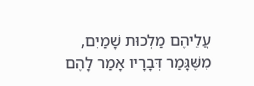עֲלֵיהֶם מַלְכוּת שָׁמַיִם, מִשֶּׁגָּמַר דְּבָרָיו אָמַר לָהֶם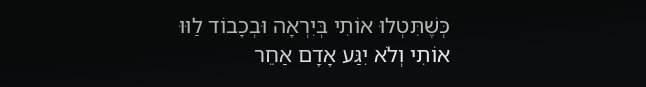כְּשֶׁתִּטְלוּ אוֹתִי בְּיִרְאָה וּבְכָבוֹד לַוּוּ אוֹתִי וְלֹא יִגַּע אָדָם אַחֵר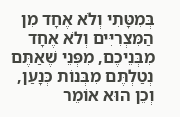בְּמִטָּתִי וְלֹא אֶחָד מִן הַמִּצְרִיִּים וְלֹא אֶחָד מִבְּנֵיכֶם, מִפְּנֵי שֶׁאַתֶּם נְטַלְתֶּם מִבְּנוֹת כְּנָעַן, וְכֵן הוּא אוֹמֵר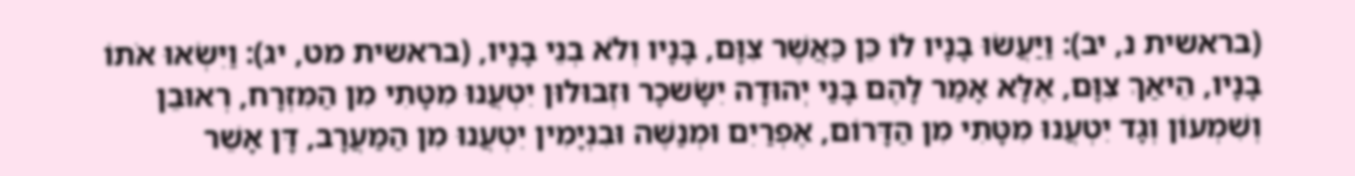(בראשית נ, יב): וַיַּעֲשׂוּ בָנָיו לוֹ כֵּן כַּאֲשֶׁר צִוָּם, בָּנָיו וְלֹא בְנֵי בָנָיו, (בראשית מט, יג): וַיִּשְׂאוּ אֹתוֹ בָנָיו, הֵיאַךְ צִוָּם, אֶלָּא אָמַר לָהֶם בָּנַי יְהוּדָה יִשָֹּׂשכָר וּזְבוּלוּן יִטְעֲנוּ מִטָּתִי מִן הַמִּזְרָח, רְאוּבֵן וְשִׁמְעוֹן וְגָד יִטְעֲנוּ מִטָּתִי מִן הַדָּרוֹם, אֶפְרַיִם וּמְנַשֶּׁה וּבִנְיָמִין יִטְעֲנוּ מִן הַמַּעֲרָב, דָּן אָשֵׁר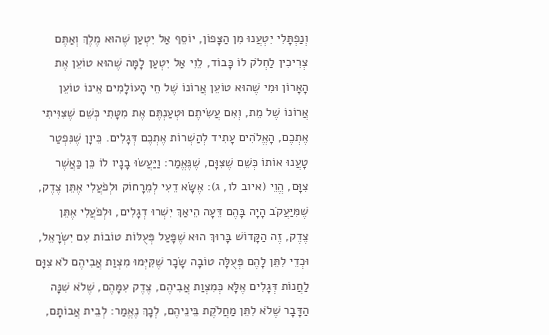וְנַפְתָּלִי יִטְעֲנוּ מִן הַצָּפוֹן, יוֹסֵף אַל יִטְעַן שֶׁהוּא מֶלֶךְ וְאַתֶּם צְרִיכִין לַחְלֹק לוֹ כָּבוֹד, לֵוִי אַל יִטְעַן לָמָּה שֶׁהוּא טוֹעֵן אֶת הָאָרוֹן וּמִי שֶׁהוּא טוֹעֵן אֲרוֹנוֹ שֶׁל חֵי הָעוֹלָמִים אֵינוֹ טוֹעֵן אֲרוֹנוֹ שֶׁל מֵת, וְאִם עֲשִׂיתֶם וּטְעַנְתֶּם אֶת מִטָּתִי כְּשֵׁם שֶׁצִּוִּיתִי אֶתְכֶם, הָאֱלֹהִים עָתִיד לְהַשְׁרוֹת אֶתְכֶם דְּגָלִים. כֵּיוָן שֶׁנִּפְטַר טָעֲנוּ אוֹתוֹ כְּשֵׁם שֶׁצִּוָּם, שֶׁנֶּאֱמַר: וַיַּעֲשׂוּ בָנָיו לוֹ כֵּן כַּאֲשֶׁר צִוָּם, הֱוֵי (איוב לו, ג): אֶשָֹּׂא דֵעִי לְמֵרָחוֹק וּלְפֹעֲלִי אֶתֵּן צֶדֶק, שֶׁמִּיַּעֲקֹב הָיָה בָּהֶם דֵּעָה הֵיאַךְ יִשְׁרוּ דְגָלִים, וּלְפֹעֲלִי אֶתֵּן צֶדֶק, זֶה הַקָּדוֹשׁ בָּרוּךְ הוּא שֶׁפָּעַל פְּעֻלּוֹת טוֹבוֹת עִם יִשְׂרָאֵל, וּכְדֵי לִתֵּן לָהֶם פְּעֻלָּה טוֹבָה שָׂכָר שֶׁקִּיְּמוּ מִצְוַת אֲבִיהֶם לֹא צִוָּם לַחֲנוֹת דְּגָלִים אֶלָּא כְּמִצְוַת אֲבִיהֶם, צֶדֶק עִמָּהֶם, שֶׁלֹא שִׁנָּה הַדָּבָר שֶׁלֹא לִתֵּן מַחֲלֹקֶת בֵּינֵיהֶם, לְכָךְ נֶאֱמַר: לְבֵית אֲבוֹתָם,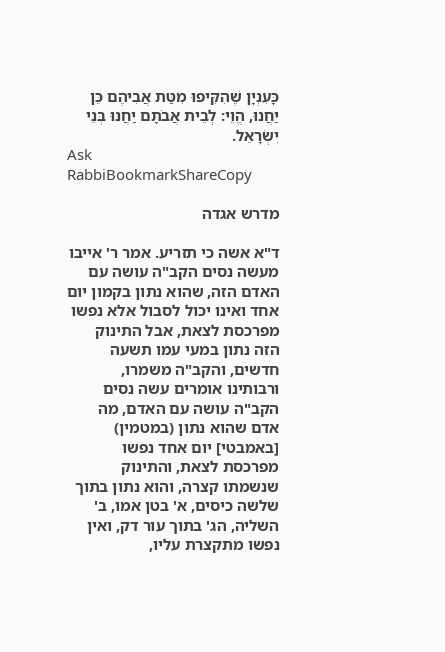כָּעִנְיָן שֶׁהִקִּיפוּ מִטַּת אֲבִיהֶם כֵּן יַחֲנוּ, הֱוֵי: לְבֵית אֲבֹתָם יַחֲנוּ בְּנֵי יִשְׂרָאֵל.
Ask RabbiBookmarkShareCopy

מדרש אגדה

ד"א אשה כי תזריע. אמר ר' אייבו מעשה נסים הקב"ה עושה עם האדם הזה, שהוא נתון בקמון יום אחד ואינו יכול לסבול אלא נפשו מפרכסת לצאת, אבל התינוק הזה נתון במעי עמו תשעה חדשים, והקב"ה משמרו, ורבותינו אומרים עשה נסים הקב"ה עושה עם האדם, מה אדם שהוא נתון (במטמין) [באמבטי] יום אחד נפשו מפרכסת לצאת, והתינוק שנשמתו קצרה, והוא נתון בתוך שלשה כיסים, א' בטן אמו, ב' השליה, הג' בתוך עור דק, ואין נפשו מתקצרת עליו,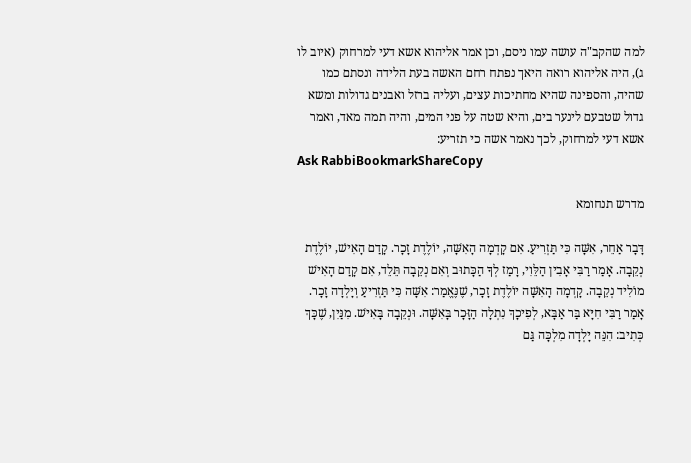למה שהקב"ה עושה עמו ניסם, וכן אמר אליהוא אשא דעי למרחוק (איוב לו ג), היה אליהוא רואה היאך נפתח רחם האשה בעת הלידה ונסתם כמו שהיה, והספינה שהיא מחתיכות עצים, ועליה ברזל ואבנים גדולות ומשא גדול שטבעם לינער בים, והיא שטה על פני המים, והיה תמה מאד, ואמר אשא דעי למרחוק, לכך נאמר אשה כי תזריע:
Ask RabbiBookmarkShareCopy

מדרש תנחומא

דָּבָר אַחֵר, אִשָּׁה כִּי תַּזְרִיעַ. אִם קָדְמָה הָאִשָּׁה, יוֹלֶדֶת זָכָר. קָדַם הָאִישׁ, יוֹלֶדֶת נְקֵבָה. אָמַר רַבִּי אָבִין הַלֵּוִי, רָמַז לְךָ הַכָּתוּב וְאִם נְקֵבָה תֵּלֵד, אִם קָדַם הָאִישׁ מוֹלִיד נְקֵבָה. קָדְמָה הָאִשָּׁה יוֹלֶדֶת זָכָר, שֶׁנֶּאֱמַר: אִשָּׁה כִּי תַּזְרִיעַ וְיָלְדָה זָכָר. אָמַר רַבִּי חִיָּא בַּר אַבָּא, לְפִיכָךְ נִתְלָה הַזָּכָר בָּאִשָּׁה. וּנְקֵבָה בָּאִישׁ. מִנַּיִן, שֶׁכָּךְ כְּתִיב: הִנֵּה יָלְדָה מִלְכָּה גַּם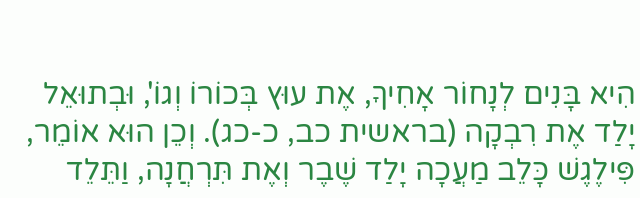הִיא בָּנִים לְנָחוֹר אָחִיךָ, אֶת עוּץ בְּכוֹרוֹ וְגוֹ', וּבְתוּאֵל יָלַד אֶת רִבְקָה (בראשית כב, כ-כג). וְכֵן הוּא אוֹמֵר, פִּילֶגֶשׁ כָּלֵב מַעֲכָה יָלַד שֶׁבֶר וְאֶת תִּרְחֲנָה, וַתֵּלֵד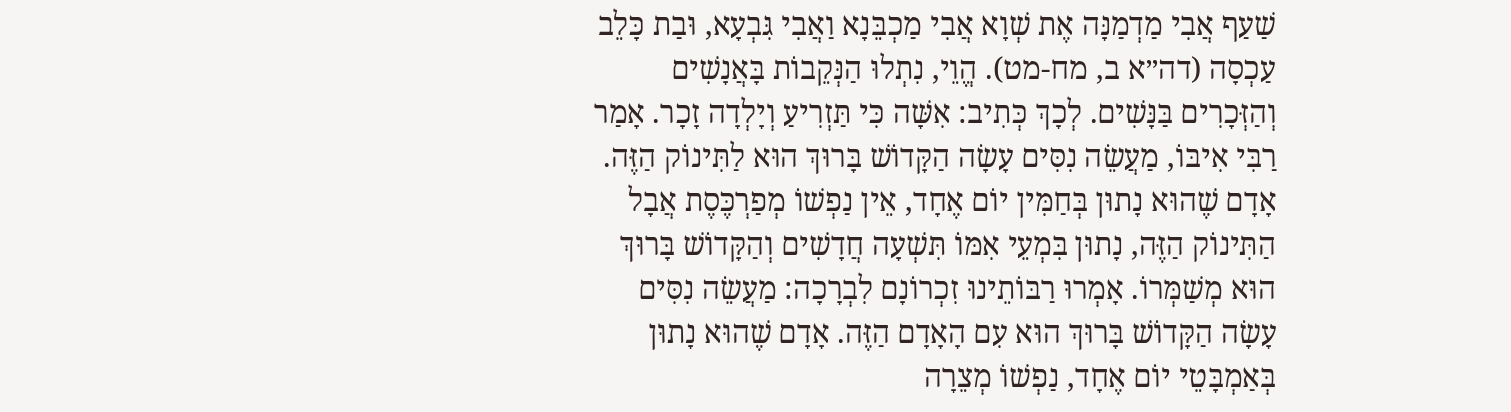שַׁעַף אֲבִי מַדְמַנָּה אֶת שְׁוָא אֲבִי מַכְבֵּנָא וַאֲבִי גִּבְעָא, וּבַת כָּלֵב עַכְסָה (דה״א ב, מח-מט). הֱוֵי, נִתְלוּ הַנְּקֵבוֹת בָּאֲנָשִׁים וְהַזְּכָרִים בַּנָּשִׁים. לְכָךְ כְּתִיב: אִשָּׁה כִּי תַּזְרִיעַ וְיָלְדָה זָכָר. אָמַר רַבִּי אִיבּוֹ, מַעֲשֵׂה נִסִּים עָשָׂה הַקָּדוֹשׁ בָּרוּךְ הוּא לַתִּינוֹק הַזֶּה. אָדָם שֶׁהוּא נָתוּן בְּחַמִּין יוֹם אֶחָד, אֵין נַפְשׁוֹ מְפַרְכֶּסֶת אֲבָל הַתִּינוֹק הַזֶּה, נָתוּן בִּמְעֵי אִמּוֹ תִּשְׁעָה חֲדָשִׁים וְהַקָּדוֹשׁ בָּרוּךְ הוּא מְשַׁמְּרוֹ. אָמְרוּ רַבּוֹתֵינוּ זִכְרוֹנָם לִבְרָכָה: מַעֲשֵׂה נִסִּים עָשָׂה הַקָּדוֹשׁ בָּרוּךְ הוּא עִם הָאָדָם הַזֶּה. אָדָם שֶׁהוּא נָתוּן בְּאַמְבָּטֵי יוֹם אֶחָד, נַפְשׁוֹ מְצֵרָה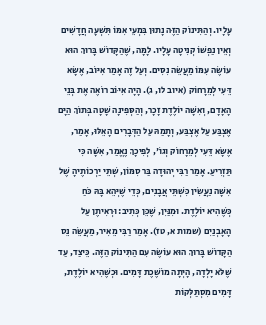עָלָיו. וְהַתִּינוֹק הַזֶּה נָתוּן בִּמְעֵי אִמּוֹ תִּשְׁעָה חֲדָשִׁים וְאֵין נַפְשׁוֹ קְנִיטָה עָלָיו. לָמָּה, שֶׁהַקָּדוֹשׁ בָּרוּךְ הוּא עוֹשֶׂה עִמּוֹ מַעֲשֵׂה נִסִּים. וְעַל זֶה אָמַר אִיּוֹב, אֶשָּׂא דֵּעִי לְמֵרָחוֹק (איוב לו, ג). הָיָה אִיּוֹב רוֹאֶה אֶת בְּנֵי הָאָדָם, וְאִשָּׁה יוֹלֶדֶת זָכָר, וְהַסְּפִינָה שָׁטָה בְּתוֹךְ הַיָּם אֶצְבַּע עַל אֶצְבַּע, וְתָמַהּ עַל הַדְּבָרִים הָאֵלּוּ, אָמַר, אֶשָּׂא דֵּעִי לְמֵרָחוֹק וְגוֹ', לְפִיכָךְ נֶאֱמַר, אִשָּׁה כִּי תַּזְרִיעַ. אָמַר רַבִּי יְהוּדָה בַּר סִמּוֹן, שְׁתֵּי יַרְכוֹתֶיהָ שֶׁל אִשָּׁה נַעֲשִׂין כִּשְׁתֵּי אֲבָנִים, כְּדֵי שֶׁיְּהֵא בָּהּ כֹּחַ כְּשֶׁהִיא יוֹלֶדֶת. וּמִנַּיִן, שֶׁכֵּן כְּתִיב: וּרְאִיתֶן עַל הָאָבְנַיִם (שמות א, טז). אָמַר רַבִּי מֵאִיר, מַעֲשֵׂה נֵס הַקָּדוֹשׁ בָּרוּךְ הוּא עוֹשֶׂה עִם הַתִּינוֹק הַזֶּה. כֵּיצַד, עַד שֶׁלֹּא יָלְדָה, הָיְתָה מוֹשֶׁכֶת דָּמִים. וּכְשֶׁהִיא יוֹלֶדֶת, דָּמִים מִסְתַּלְּקוֹת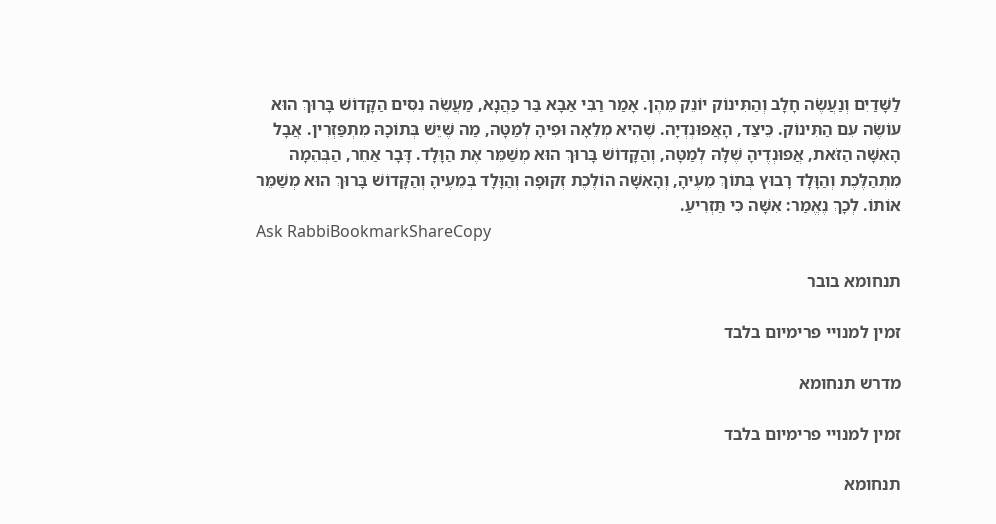לַשָּׁדַיִם וְנַעֲשֶׂה חָלָב וְהַתִּינוֹק יוֹנֵק מֵהֶן. אָמַר רַבִּי אַבָּא בַּר כַּהֲנָא, מַעֲשֵׂה נִסִּים הַקָּדוֹשׁ בָּרוּךְ הוּא עוֹשֶׂה עִם הַתִּינוֹק. כֵּיצַד, הָאֲפוּנְדְיָה. שֶׁהִיא מְלֵאָה וּפִיהָ לְמַטָּה, מַה שֶּׁיֵּשׁ בְּתוֹכָהּ מִתְפַּזְרִין. אֲבָל הָאִשָּׁה הַזֹּאת, אֲפוּנְדֶיהָ שֶׁלָּהּ לְמַטָּה, וְהַקָּדוֹשׁ בָּרוּךְ הוּא מְשַׁמֵּר אֶת הַוָּלָד. דָּבָר אַחֵר, הַבְּהֵמָה מִתְהַלֶּכֶת וְהַוָּלָד רָבוּץ בְּתוֹךְ מֵעֶיהָ, וְהָאִשָּׁה הוֹלֶכֶת זְקוּפָה וְהַוָּלָד בְּמֵעֶיהָ וְהַקָּדוֹשׁ בָּרוּךְ הוּא מְשַׁמֵּר אוֹתוֹ. לְכָךְ נֶאֱמַר: אִשָּׁה כִּי תַּזְרִיעַ.
Ask RabbiBookmarkShareCopy

תנחומא בובר

זמין למנויי פרימיום בלבד

מדרש תנחומא

זמין למנויי פרימיום בלבד

תנחומא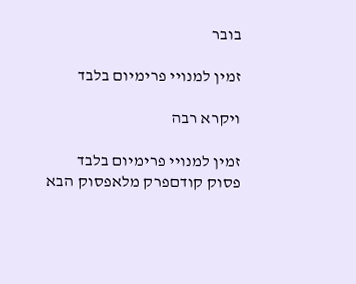בובר

זמין למנויי פרימיום בלבד

ויקרא רבה

זמין למנויי פרימיום בלבד
פסוק קודםפרק מלאפסוק הבא